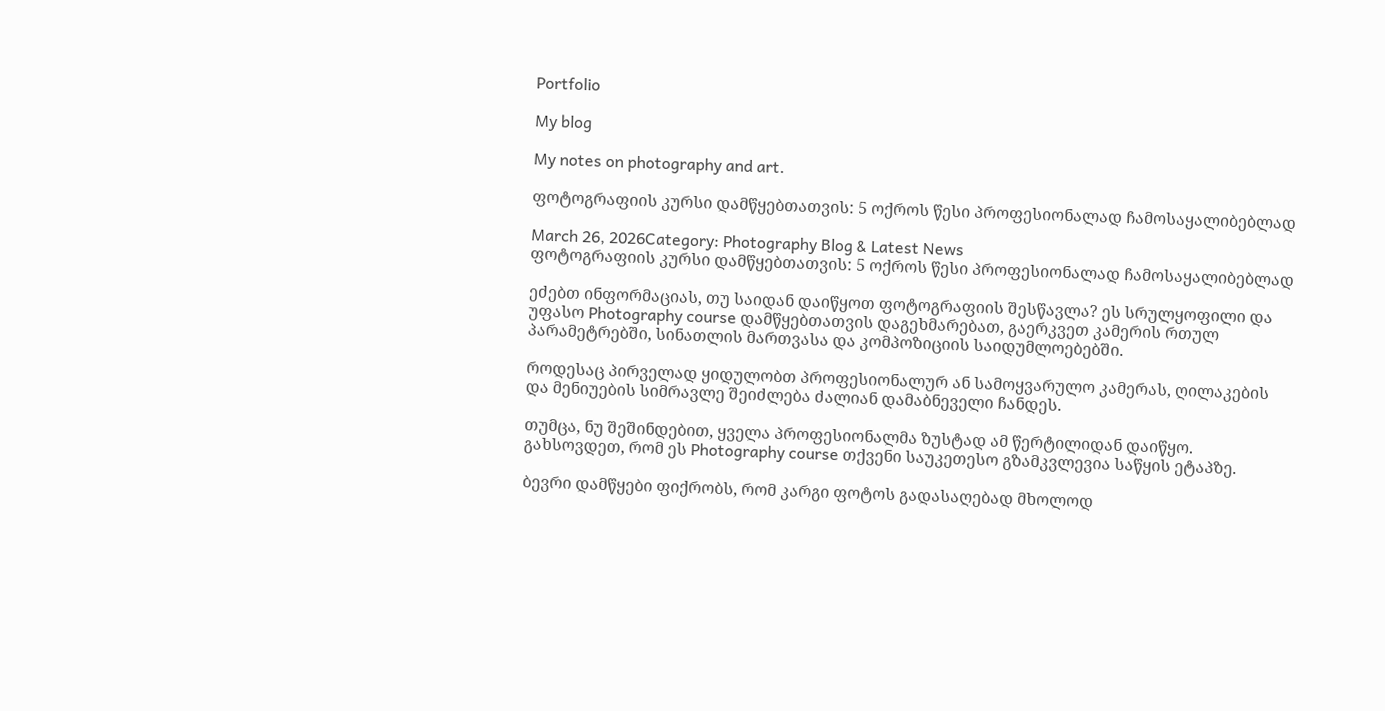Portfolio

My blog

My notes on photography and art.

ფოტოგრაფიის კურსი დამწყებთათვის: 5 ოქროს წესი პროფესიონალად ჩამოსაყალიბებლად

March 26, 2026Category: Photography Blog & Latest News
ფოტოგრაფიის კურსი დამწყებთათვის: 5 ოქროს წესი პროფესიონალად ჩამოსაყალიბებლად

ეძებთ ინფორმაციას, თუ საიდან დაიწყოთ ფოტოგრაფიის შესწავლა? ეს სრულყოფილი და უფასო Photography course დამწყებთათვის დაგეხმარებათ, გაერკვეთ კამერის რთულ პარამეტრებში, სინათლის მართვასა და კომპოზიციის საიდუმლოებებში.

როდესაც პირველად ყიდულობთ პროფესიონალურ ან სამოყვარულო კამერას, ღილაკების და მენიუების სიმრავლე შეიძლება ძალიან დამაბნეველი ჩანდეს.

თუმცა, ნუ შეშინდებით, ყველა პროფესიონალმა ზუსტად ამ წერტილიდან დაიწყო. გახსოვდეთ, რომ ეს Photography course თქვენი საუკეთესო გზამკვლევია საწყის ეტაპზე.

ბევრი დამწყები ფიქრობს, რომ კარგი ფოტოს გადასაღებად მხოლოდ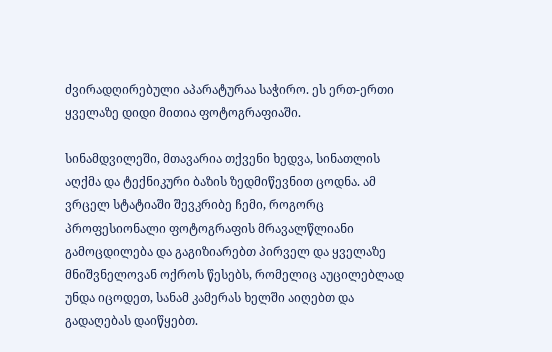ძვირადღირებული აპარატურაა საჭირო. ეს ერთ-ერთი ყველაზე დიდი მითია ფოტოგრაფიაში.

სინამდვილეში, მთავარია თქვენი ხედვა, სინათლის აღქმა და ტექნიკური ბაზის ზედმიწევნით ცოდნა. ამ ვრცელ სტატიაში შევკრიბე ჩემი, როგორც პროფესიონალი ფოტოგრაფის მრავალწლიანი გამოცდილება და გაგიზიარებთ პირველ და ყველაზე მნიშვნელოვან ოქროს წესებს, რომელიც აუცილებლად უნდა იცოდეთ, სანამ კამერას ხელში აიღებთ და გადაღებას დაიწყებთ.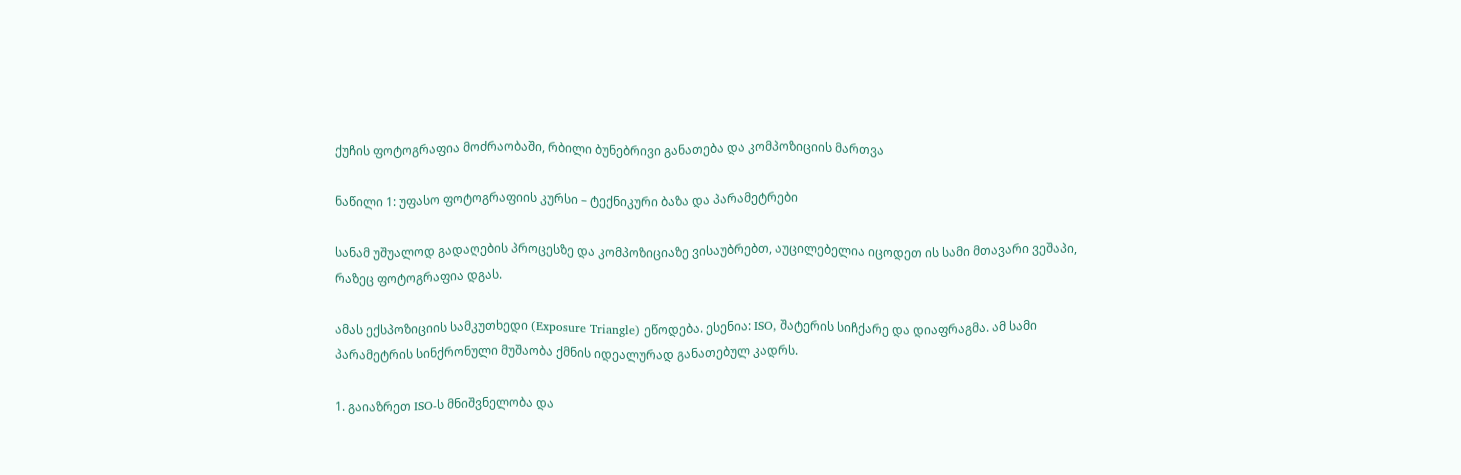ქუჩის ფოტოგრაფია მოძრაობაში, რბილი ბუნებრივი განათება და კომპოზიციის მართვა

ნაწილი 1: უფასო ფოტოგრაფიის კურსი – ტექნიკური ბაზა და პარამეტრები

სანამ უშუალოდ გადაღების პროცესზე და კომპოზიციაზე ვისაუბრებთ, აუცილებელია იცოდეთ ის სამი მთავარი ვეშაპი, რაზეც ფოტოგრაფია დგას.

ამას ექსპოზიციის სამკუთხედი (Exposure Triangle) ეწოდება. ესენია: ISO, შატერის სიჩქარე და დიაფრაგმა. ამ სამი პარამეტრის სინქრონული მუშაობა ქმნის იდეალურად განათებულ კადრს.

1. გაიაზრეთ ISO-ს მნიშვნელობა და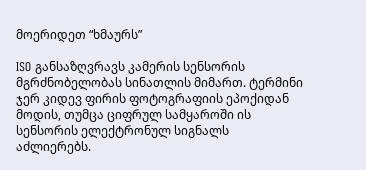მოერიდეთ “ხმაურს”

ISO განსაზღვრავს კამერის სენსორის მგრძნობელობას სინათლის მიმართ. ტერმინი ჯერ კიდევ ფირის ფოტოგრაფიის ეპოქიდან მოდის, თუმცა ციფრულ სამყაროში ის სენსორის ელექტრონულ სიგნალს აძლიერებს.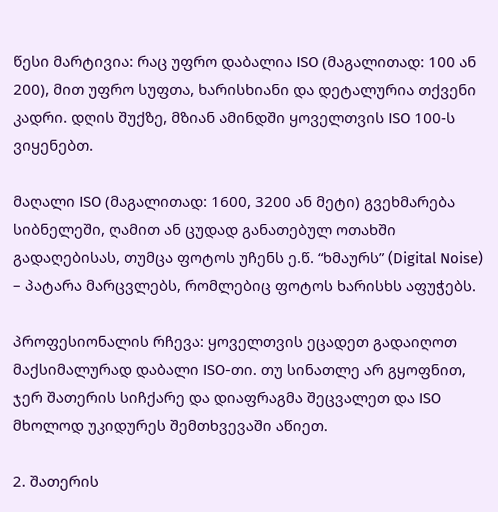წესი მარტივია: რაც უფრო დაბალია ISO (მაგალითად: 100 ან 200), მით უფრო სუფთა, ხარისხიანი და დეტალურია თქვენი კადრი. დღის შუქზე, მზიან ამინდში ყოველთვის ISO 100-ს ვიყენებთ.

მაღალი ISO (მაგალითად: 1600, 3200 ან მეტი) გვეხმარება სიბნელეში, ღამით ან ცუდად განათებულ ოთახში გადაღებისას, თუმცა ფოტოს უჩენს ე.წ. “ხმაურს” (Digital Noise) – პატარა მარცვლებს, რომლებიც ფოტოს ხარისხს აფუჭებს.

პროფესიონალის რჩევა: ყოველთვის ეცადეთ გადაიღოთ მაქსიმალურად დაბალი ISO-თი. თუ სინათლე არ გყოფნით, ჯერ შათერის სიჩქარე და დიაფრაგმა შეცვალეთ და ISO მხოლოდ უკიდურეს შემთხვევაში აწიეთ.

2. შათერის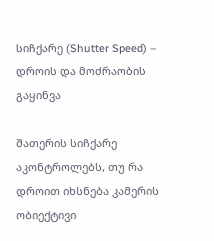სიჩქარე (Shutter Speed) – დროის და მოძრაობის გაყინვა

შათერის სიჩქარე აკონტროლებს, თუ რა დროით იხსნება კამერის ობიექტივი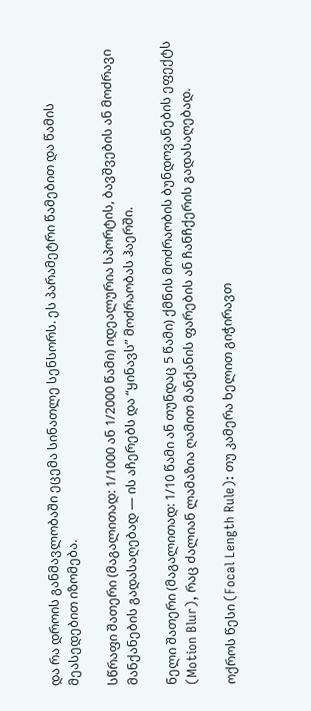და რა დროის განმავლობაში ეცემა სინათლე სენსორს. ეს პარამეტრი წამებით და წამის მეასედებით იზომება.

სწრაფი შათერი (მაგალითად: 1/1000 ან 1/2000 წამი) იდეალურია სპორტის, ბავშვების ან მოძრავი მანქანების გადასაღებად — ის აჩერებს და “ყინავს” მოძრაობას ჰაერში.

ნელი შათერი (მაგალითად: 1/10 წამი ან თუნდაც 5 წამი) ქმნის მოძრაობის ბუნდოვანების ეფექტს (Motion Blur), რაც ძალიან ლამაზია ღამით მანქანის ფარების ან ჩანჩქერის გადასაღებად.

ოქროს წესი (Focal Length Rule): თუ კამერა ხელით გიჭირავთ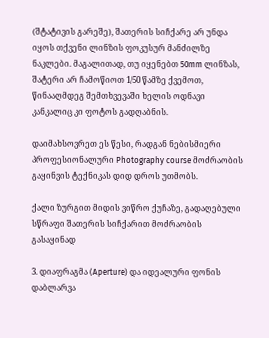(შტატივის გარეშე), შათერის სიჩქარე არ უნდა იყოს თქვენი ლინზის ფოკუსურ მანძილზე ნაკლები. მაგალითად, თუ იყენებთ 50mm ლინზას, შატერი არ ჩამოწიოთ 1/50 წამზე ქვემოთ, წინააღმდეგ შემთხვევაში ხელის ოდნავი კანკალიც კი ფოტოს გადღაბნის.

დაიმახსოვრეთ ეს წესი, რადგან ნებისმიერი პროფესიონალური Photography course მოძრაობის გაყინვის ტექნიკას დიდ დროს უთმობს.

ქალი ზურგით მიდის ვიწრო ქუჩაზე, გადაღებული სწრაფი შათერის სიჩქარით მოძრაობის გასაყინად

3. დიაფრაგმა (Aperture) და იდეალური ფონის დაბლარვა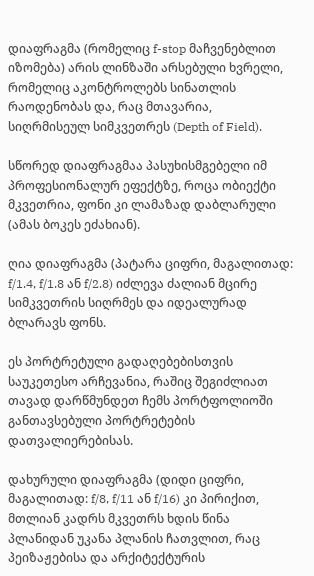დიაფრაგმა (რომელიც f-stop მაჩვენებლით იზომება) არის ლინზაში არსებული ხვრელი, რომელიც აკონტროლებს სინათლის რაოდენობას და, რაც მთავარია, სიღრმისეულ სიმკვეთრეს (Depth of Field).

სწორედ დიაფრაგმაა პასუხისმგებელი იმ პროფესიონალურ ეფექტზე, როცა ობიექტი მკვეთრია, ფონი კი ლამაზად დაბლარული (ამას ბოკეს ეძახიან).

ღია დიაფრაგმა (პატარა ციფრი, მაგალითად: f/1.4, f/1.8 ან f/2.8) იძლევა ძალიან მცირე სიმკვეთრის სიღრმეს და იდეალურად ბლარავს ფონს.

ეს პორტრეტული გადაღებებისთვის საუკეთესო არჩევანია, რაშიც შეგიძლიათ თავად დარწმუნდეთ ჩემს პორტფოლიოში განთავსებული პორტრეტების დათვალიერებისას.

დახურული დიაფრაგმა (დიდი ციფრი, მაგალითად: f/8, f/11 ან f/16) კი პირიქით, მთლიან კადრს მკვეთრს ხდის წინა პლანიდან უკანა პლანის ჩათვლით, რაც პეიზაჟებისა და არქიტექტურის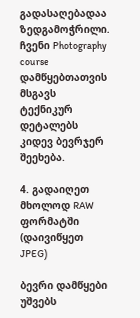გადასაღებადაა ზედგამოჭრილი. ჩვენი Photography course დამწყებთათვის მსგავს ტექნიკურ დეტალებს კიდევ ბევრჯერ შეეხება.

4. გადაიღეთ მხოლოდ RAW ფორმატში (დაივიწყეთ JPEG)

ბევრი დამწყები უშვებს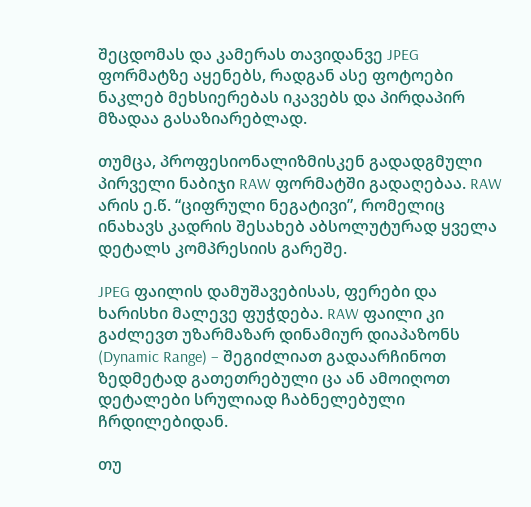შეცდომას და კამერას თავიდანვე JPEG ფორმატზე აყენებს, რადგან ასე ფოტოები ნაკლებ მეხსიერებას იკავებს და პირდაპირ მზადაა გასაზიარებლად.

თუმცა, პროფესიონალიზმისკენ გადადგმული პირველი ნაბიჯი RAW ფორმატში გადაღებაა. RAW არის ე.წ. “ციფრული ნეგატივი”, რომელიც ინახავს კადრის შესახებ აბსოლუტურად ყველა დეტალს კომპრესიის გარეშე.

JPEG ფაილის დამუშავებისას, ფერები და ხარისხი მალევე ფუჭდება. RAW ფაილი კი გაძლევთ უზარმაზარ დინამიურ დიაპაზონს (Dynamic Range) – შეგიძლიათ გადაარჩინოთ ზედმეტად გათეთრებული ცა ან ამოიღოთ დეტალები სრულიად ჩაბნელებული ჩრდილებიდან.

თუ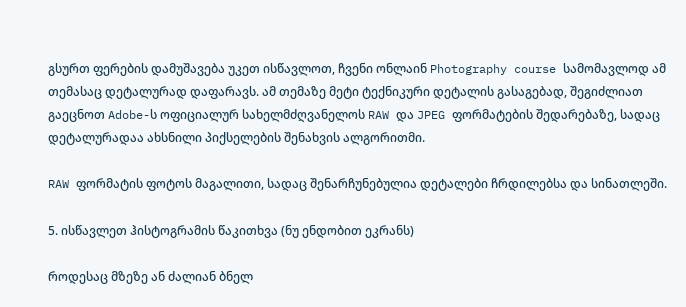გსურთ ფერების დამუშავება უკეთ ისწავლოთ, ჩვენი ონლაინ Photography course სამომავლოდ ამ თემასაც დეტალურად დაფარავს. ამ თემაზე მეტი ტექნიკური დეტალის გასაგებად, შეგიძლიათ გაეცნოთ Adobe-ს ოფიციალურ სახელმძღვანელოს RAW და JPEG ფორმატების შედარებაზე, სადაც დეტალურადაა ახსნილი პიქსელების შენახვის ალგორითმი.

RAW ფორმატის ფოტოს მაგალითი, სადაც შენარჩუნებულია დეტალები ჩრდილებსა და სინათლეში.

5. ისწავლეთ ჰისტოგრამის წაკითხვა (ნუ ენდობით ეკრანს)

როდესაც მზეზე ან ძალიან ბნელ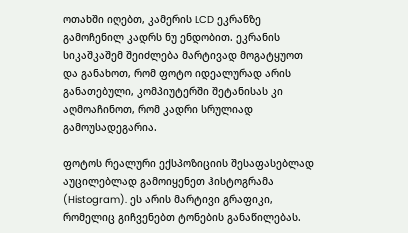ოთახში იღებთ, კამერის LCD ეკრანზე გამოჩენილ კადრს ნუ ენდობით. ეკრანის სიკაშკაშემ შეიძლება მარტივად მოგატყუოთ და განახოთ, რომ ფოტო იდეალურად არის განათებული, კომპიუტერში შეტანისას კი აღმოაჩინოთ, რომ კადრი სრულიად გამოუსადეგარია.

ფოტოს რეალური ექსპოზიციის შესაფასებლად აუცილებლად გამოიყენეთ ჰისტოგრამა (Histogram). ეს არის მარტივი გრაფიკი, რომელიც გიჩვენებთ ტონების განაწილებას.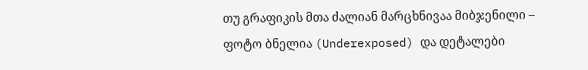თუ გრაფიკის მთა ძალიან მარცხნივაა მიბჯენილი – ფოტო ბნელია (Underexposed) და დეტალები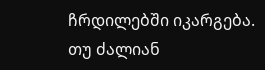ჩრდილებში იკარგება. თუ ძალიან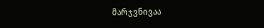მარჯვნივაა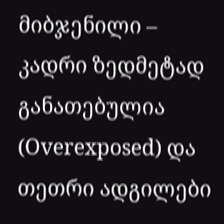მიბჯენილი – კადრი ზედმეტად განათებულია (Overexposed) და თეთრი ადგილები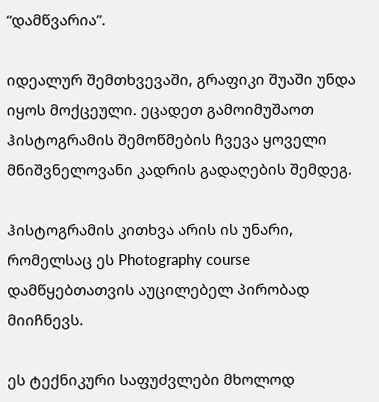“დამწვარია”.

იდეალურ შემთხვევაში, გრაფიკი შუაში უნდა იყოს მოქცეული. ეცადეთ გამოიმუშაოთ ჰისტოგრამის შემოწმების ჩვევა ყოველი მნიშვნელოვანი კადრის გადაღების შემდეგ.

ჰისტოგრამის კითხვა არის ის უნარი, რომელსაც ეს Photography course დამწყებთათვის აუცილებელ პირობად მიიჩნევს.

ეს ტექნიკური საფუძვლები მხოლოდ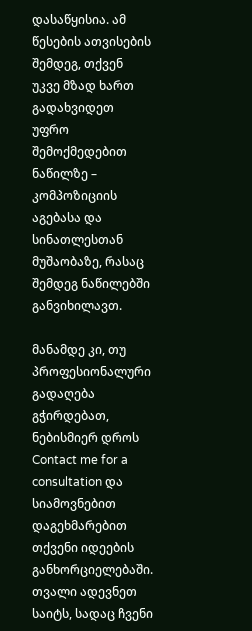დასაწყისია. ამ წესების ათვისების შემდეგ, თქვენ უკვე მზად ხართ გადახვიდეთ უფრო შემოქმედებით ნაწილზე – კომპოზიციის აგებასა და სინათლესთან მუშაობაზე, რასაც შემდეგ ნაწილებში განვიხილავთ.

მანამდე კი, თუ პროფესიონალური გადაღება გჭირდებათ, ნებისმიერ დროს Contact me for a consultation და სიამოვნებით დაგეხმარებით თქვენი იდეების განხორციელებაში. თვალი ადევნეთ საიტს, სადაც ჩვენი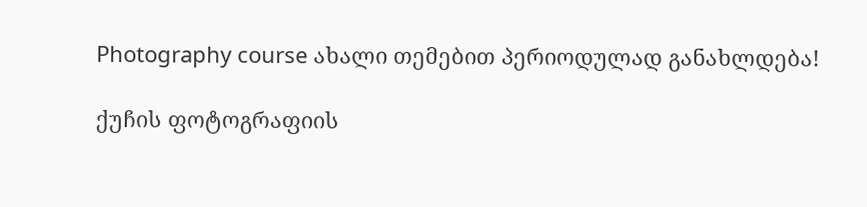Photography course ახალი თემებით პერიოდულად განახლდება!

ქუჩის ფოტოგრაფიის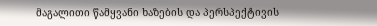მაგალითი წამყვანი ხაზების და პერსპექტივის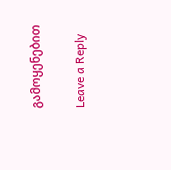გამოყენებით

Leave a Reply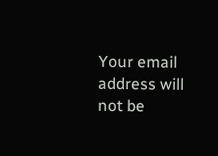Your email address will not be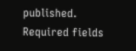published. Required fields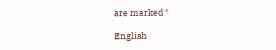are marked *

English